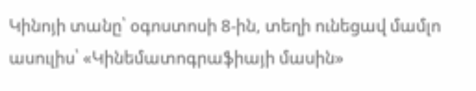Կինոյի տանը՝ օգոստոսի 8-ին, տեղի ունեցավ մամլո ասուլիս՝ «Կինեմատոգրաֆիայի մասին»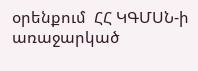օրենքում  ՀՀ ԿԳՄՍՆ-ի առաջարկած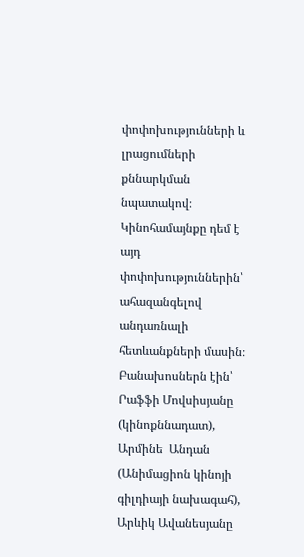փոփոխությունների և լրացումների քննարկման նպատակով։ Կինոհամայնքը դեմ է այդ փոփոխություններին՝ ահազանգելով անդառնալի հետևանքների մասին։ Բանախոսներն էին՝ Րաֆֆի Մովսիսյանը (կինոքննադատ), Արմինե  Անդան (Անիմացիոն կինոյի գիլդիայի նախագահ), Արևիկ Ավանեսյանը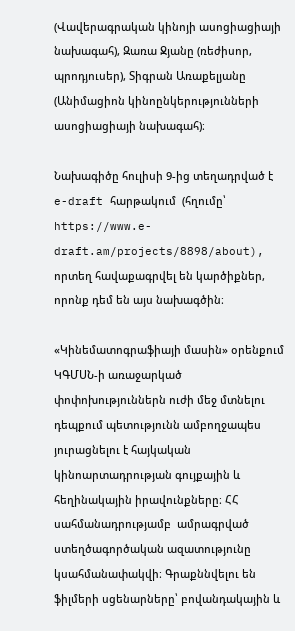(Վավերագրական կինոյի ասոցիացիայի նախագահ), Զառա Ջյանը (ռեժիսոր, պրոդյուսեր), Տիգրան Առաքելյանը (Անիմացիոն կինոընկերությունների ասոցիացիայի նախագահ)։

Նախագիծը հուլիսի 9-ից տեղադրված է  e-draft հարթակում  (հղումը՝ https://www.e-draft.am/projects/8898/about), որտեղ հավաքագրվել են կարծիքներ, որոնք դեմ են այս նախագծին։

«Կինեմատոգրաֆիայի մասին» օրենքում ԿԳՄՍՆ-ի առաջարկած փոփոխություններն ուժի մեջ մտնելու դեպքում պետությունն ամբողջապես յուրացնելու է հայկական կինոարտադրության գույքային և հեղինակային իրավունքները։ ՀՀ սահմանադրությամբ  ամրագրված ստեղծագործական ազատությունը կսահմանափակվի։ Գրաքննվելու են ֆիլմերի սցենարները՝ բովանդակային և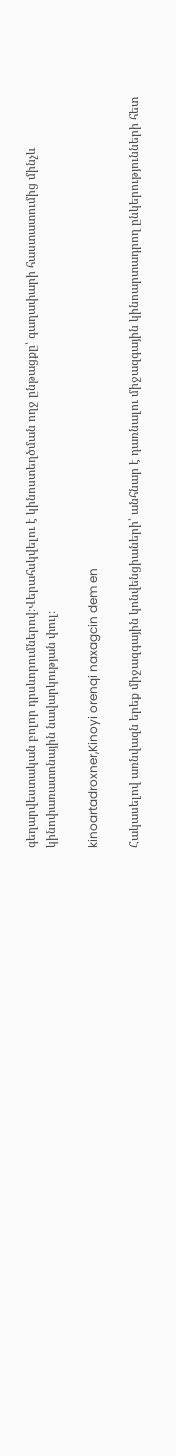գեղարվեստական բոլոր դրսևորումներով։Վերահսկվելու է կինոստեղծման ողջ ընթացքը՝ գաղափարի հաստատումից մինչև կինոփառատոնային նավարկության փուլ։

kinoartadroxner,Kinoyi orenqi naxagcin dem en

Հակասելով առնվազն երեք միջազգային կոնվենցիաների՝ անհնար է դառնալու միջազգային կինոարտադրող ընկերությունների հետ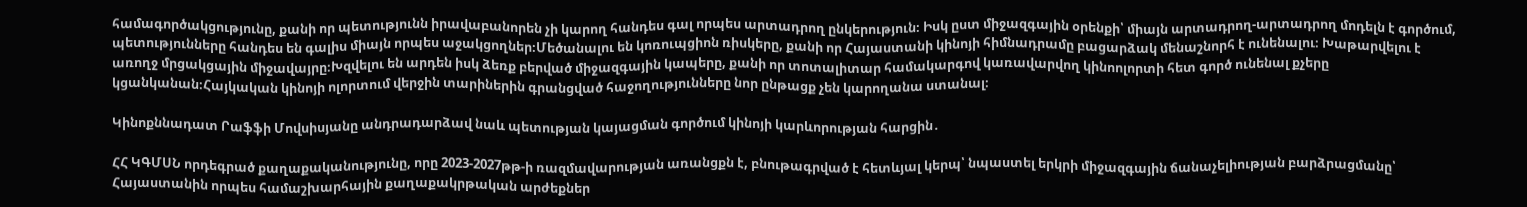համագործակցությունը, քանի որ պետությունն իրավաբանորեն չի կարող հանդես գալ որպես արտադրող ընկերություն։ Իսկ ըստ միջազգային օրենքի՝ միայն արտադրող-արտադրող մոդելն է գործում, պետությունները հանդես են գալիս միայն որպես աջակցողներ։Մեծանալու են կոռուպցիոն ռիսկերը, քանի որ Հայաստանի կինոյի հիմնադրամը բացարձակ մենաշնորհ է ունենալու։ Խաթարվելու է առողջ մրցակցային միջավայրը։Խզվելու են արդեն իսկ ձեռք բերված միջազգային կապերը, քանի որ տոտալիտար համակարգով կառավարվող կինոոլորտի հետ գործ ունենալ քչերը կցանկանան։Հայկական կինոյի ոլորտում վերջին տարիներին գրանցված հաջողությունները նոր ընթացք չեն կարողանա ստանալ։

Կինոքննադատ Րաֆֆի Մովսիսյանը անդրադարձավ նաև պետության կայացման գործում կինոյի կարևորության հարցին․

ՀՀ ԿԳՄՍՆ որդեգրած քաղաքականությունը, որը 2023-2027թթ-ի ռազմավարության առանցքն է, բնութագրված է հետևյալ կերպ՝ նպաստել երկրի միջազգային ճանաչելիության բարձրացմանը՝ Հայաստանին որպես համաշխարհային քաղաքակրթական արժեքներ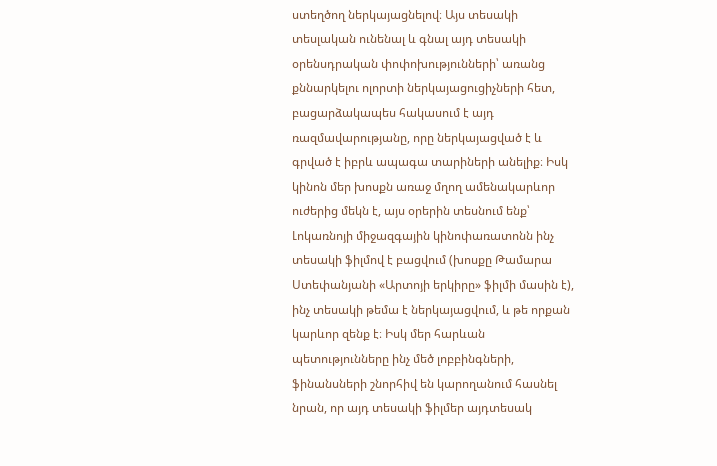ստեղծող ներկայացնելով։ Այս տեսակի տեսլական ունենալ և գնալ այդ տեսակի օրենսդրական փոփոխությունների՝ առանց քննարկելու ոլորտի ներկայացուցիչների հետ, բացարձակապես հակասում է այդ ռազմավարությանը, որը ներկայացված է և գրված է իբրև ապագա տարիների անելիք։ Իսկ կինոն մեր խոսքն առաջ մղող ամենակարևոր ուժերից մեկն է, այս օրերին տեսնում ենք՝ Լոկառնոյի միջազգային կինոփառատոնն ինչ տեսակի ֆիլմով է բացվում (խոսքը Թամարա Ստեփանյանի «Արտոյի երկիրը» ֆիլմի մասին է), ինչ տեսակի թեմա է ներկայացվում, և թե որքան կարևոր զենք է։ Իսկ մեր հարևան պետությունները ինչ մեծ լոբբինգների, ֆինանսների շնորհիվ են կարողանում հասնել նրան, որ այդ տեսակի ֆիլմեր այդտեսակ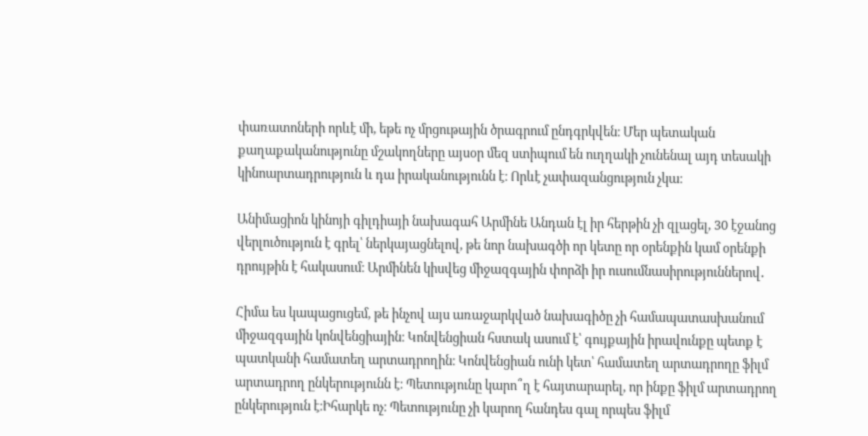փառատոների որևէ մի, եթե ոչ մրցութային ծրագրում ընդգրկվեն։ Մեր պետական քաղաքականությունը մշակողները այսօր մեզ ստիպում են ուղղակի չունենալ այդ տեսակի կինոարտադրություն և դա իրականությունն է։ Որևէ չափազանցություն չկա։

Անիմացիոն կինոյի գիլդիայի նախագահ Արմինե Անդան էլ իր հերթին չի զլացել, 30 էջանոց վերլուծություն է գրել՝ ներկայացնելով, թե նոր նախագծի որ կետը որ օրենքին կամ օրենքի դրույթին է հակասում։ Արմինեն կիսվեց միջազգային փորձի իր ուսումնասիրություններով․

Հիմա ես կապացուցեմ, թե ինչով այս առաջարկված նախագիծը չի համապատասխանում միջազգային կոնվենցիային։ Կոնվենցիան հստակ ասում է՝ գույքային իրավունքը պետք է պատկանի համատեղ արտադրողին։ Կոնվենցիան ունի կետ՝ համատեղ արտադրողը ֆիլմ արտադրող ընկերությունն է։ Պետությունը կարո՞ղ է հայտարարել, որ ինքը ֆիլմ արտադրող ընկերություն է։Իհարկե ոչ։ Պետությունը չի կարող հանդես գալ որպես ֆիլմ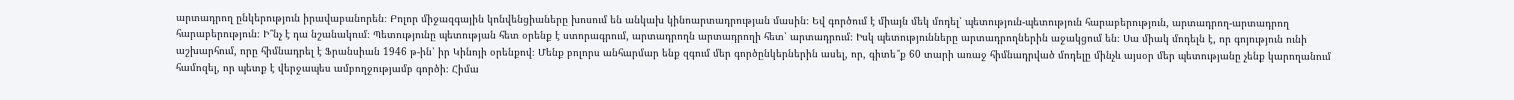արտադրող ընկերություն իրավաբանորեն։ Բոլոր միջազգային կոնվենցիաները խոսում են անկախ կինոարտադրության մասին։ Եվ գործում է միայն մեկ մոդել՝ պետություն-պետություն հարաբերություն, արտադրող-արտադրող հարաբերություն։ Ի՞նչ է դա նշանակում։ Պետությունը պետության հետ օրենք է ստորագրում, արտադրողն արտադրողի հետ՝ արտադրում։ Իսկ պետությունները արտադրողներին աջակցում են։ Սա միակ մոդելն է, որ գոյություն ունի աշխարհում, որը հիմնադրել է Ֆրանսիան 1946 թ-ին՝ իր Կինոյի օրենքով։ Մենք բոլորս անհարմար ենք զգում մեր գործընկերներին ասել, որ, գիտե՞ք 60 տարի առաջ հիմնադրված մոդելը մինչև այսօր մեր պետությանը չենք կարողանում համոզել, որ պետք է վերջապես ամբողջությամբ գործի։ Հիմա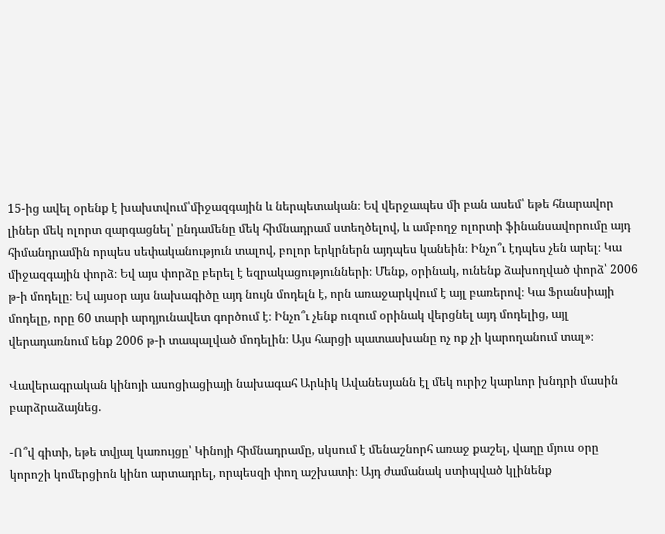15-ից ավել օրենք է խախտվում՝միջազգային և ներպետական։ Եվ վերջապես մի բան ասեմ՝ եթե հնարավոր լիներ մեկ ոլորտ զարգացնել՝ ընդամենը մեկ հիմնադրամ ստեղծելով, և ամբողջ ոլորտի ֆինանսավորումը այդ հիմանդրամին որպես սեփականություն տալով, բոլոր երկրներն այդպես կանեին։ Ինչո՞ւ էդպես չեն արել։ Կա միջազգային փորձ։ Եվ այս փորձը բերել է եզրակացությունների։ Մենք, օրինակ, ունենք ձախողված փորձ՝ 2006 թ-ի մոդելը։ Եվ այսօր այս նախագիծը այդ նույն մոդելն է, որն առաջարկվում է այլ բառերով։ Կա Ֆրանսիայի մոդելը, որը 60 տարի արդյունավետ գործում է։ Ինչո՞ւ չենք ուզում օրինակ վերցնել այդ մոդելից, այլ վերադառնում ենք 2006 թ-ի տապալված մոդելին։ Այս հարցի պատասխանը ոչ ոք չի կարողանում տալ»։

Վավերագրական կինոյի ասոցիացիայի նախագահ Արևիկ Ավանեսյանն էլ մեկ ուրիշ կարևոր խնդրի մասին բարձրաձայնեց.

-Ո՞վ գիտի, եթե տվյալ կառույցը՝ Կինոյի հիմնադրամը, սկսում է մենաշնորհ առաջ քաշել, վաղը մյուս օրը կորոշի կոմերցիոն կինո արտադրել, որպեսզի փող աշխատի։ Այդ ժամանակ ստիպված կլինենք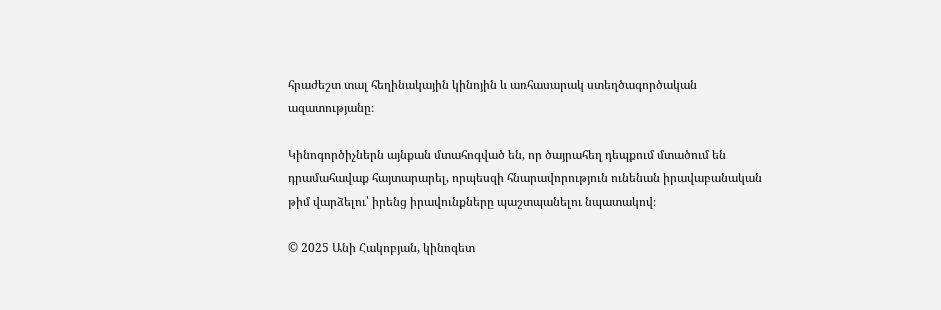հրաժեշտ տալ հեղինակային կինոյին և առհասարակ ստեղծագործական ազատությանը։

Կինոգործիչներն այնքան մտահոգված են, որ ծայրահեղ դեպքում մտածում են դրամահավաք հայտարարել, որպեսզի հնարավորություն ունենան իրավաբանական թիմ վարձելու՝ իրենց իրավունքները պաշտպանելու նպատակով։

© 2025 Անի Հակոբյան, կինոգետ